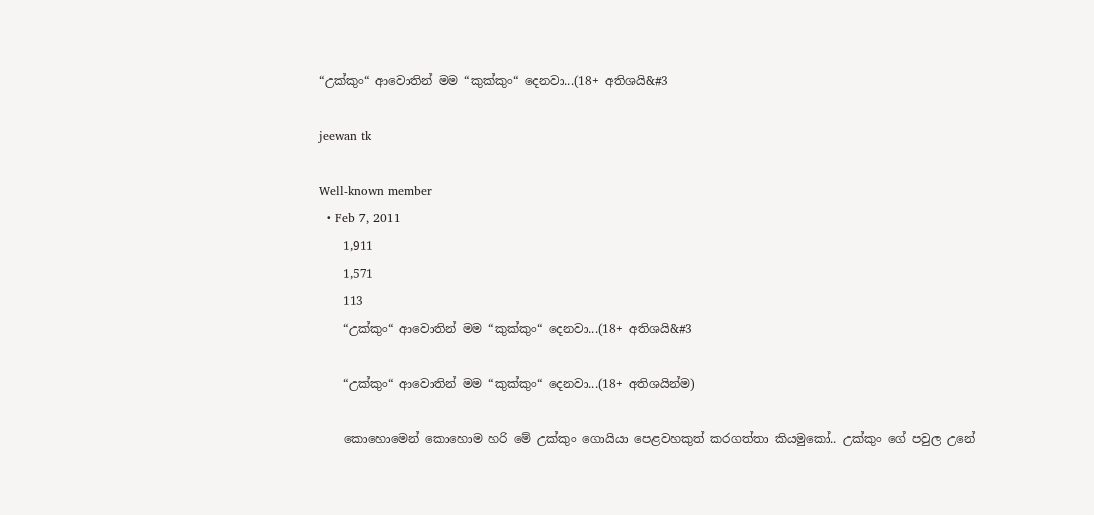“උක්කුං“ ආවොතින් මම “කුක්කුං“ දෙනවා...(18+ අතිශයි&#3

jeewan tk

Well-known member
  • Feb 7, 2011
    1,911
    1,571
    113
    “උක්කුං“ ආවොතින් මම “කුක්කුං“ දෙනවා...(18+ අතිශයි&#3

    “උක්කුං“ ආවොතින් මම “කුක්කුං“ දෙනවා...(18+ අතිශයින්ම)

    කොහොමෙන් කොහොම හරි මේ උක්කුං ගොයියා පෙළවහකුත් කරගත්තා කියමුකෝ.. උක්කුං ගේ පවුල උනේ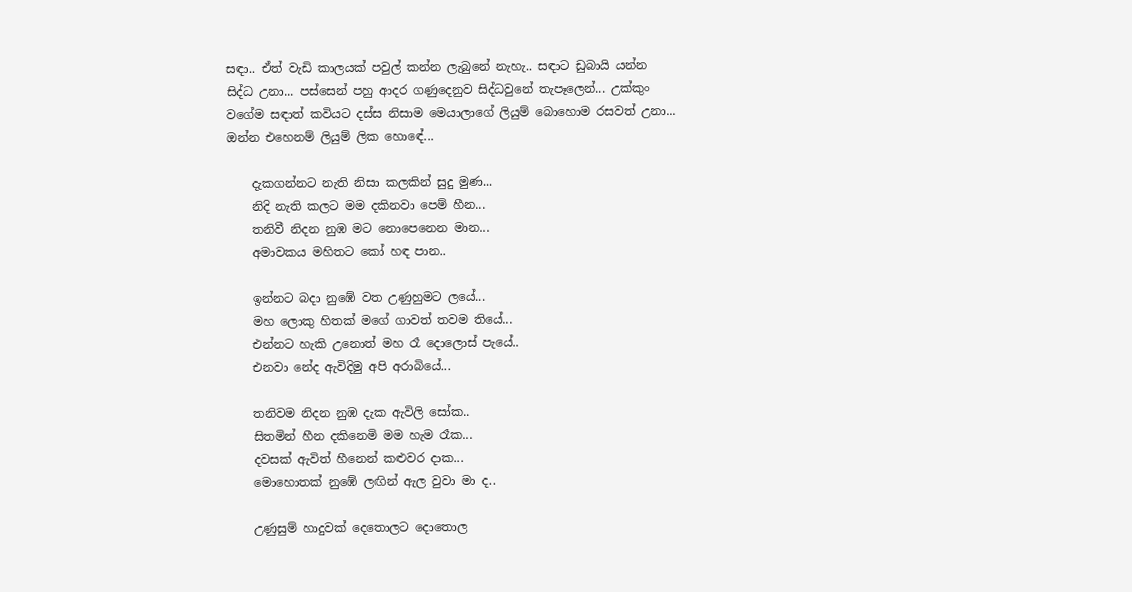සඳා.. ඒත් වැඩි කාලයක් පවුල් කන්න ලැබුනේ නැහැ.. සඳාට ඩුබායි යන්න සිද්ධ උනා... පස්සෙන් පහු ආදර ගණුදෙනුව සිද්ධවුනේ තැපෑලෙන්... උක්කුං වගේම සඳාත් කවියට දස්ස නිසාම මෙයාලාගේ ලියුම් බොහොම රසවත් උනා... ඔන්න එහෙනම් ලියුම් ලික හොඳේ...

    දැකගන්නට නැති නිසා කලකින් සුදු මුණ...
    නිදි නැති කලට මම දකිනවා පෙම් හීන...
    තනිවී නිදන නුඹ මට නොපෙනෙන මාන...
    අමාවකය මහිතට කෝ හඳ පාන..

    ඉන්නට බදා නුඹේ වත උණුහුමට ලයේ...
    මහ ලොකු හිතක් මගේ ගාවත් තවම තියේ...
    එන්නට හැකි උනොත් මහ රෑ දොලොස් පැයේ..
    එනවා නේද ඇවිදිමු අපි අරාබියේ...

    තනිවම නිදන නුඹ දැක ඇවිලි සෝක..
    සිතමින් හීන දකිනෙමි මම හැම රෑක...
    දවසක් ඇවිත් හීනෙන් කළුවර දාක...
    මොහොතක් නුඹේ ලඟින් ඇල වුවා මා ද..

    උණුසුම් හාදුවක් දෙතොලට දොතොල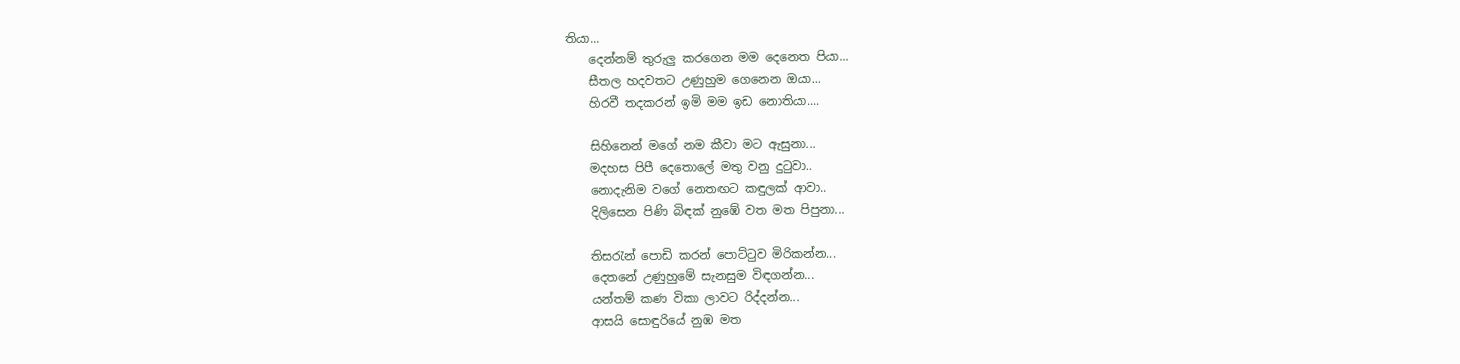තියා...
    දෙන්නම් තුරුලු කරගෙන මම දෙනෙත පියා...
    සීතල හදවතට උණුහුම ගෙනෙන ඔයා...
    හිරවී තදකරන් ඉමි මම ඉඩ නොතියා....

    සිහිනෙන් මගේ නම කීවා මට ඇසුනා...
    මදහස පිපී දෙතොලේ මතු වනු දුටුවා..
    නොදැනිම වගේ නෙතඟට කඳුලක් ආවා..
    දිලිසෙන පිණි බිඳක් නුඹේ වත මත පිපුනා...

    තිසරැන් පොඩි කරන් පොට්ටුව මිරිකන්න...
    දෙතනේ උණුහුමේ සැනසුම විඳගන්න...
    යන්තම් කණ විකා ලාවට රිද්දන්න...
    ආසයි සොඳුරියේ නුඹ මත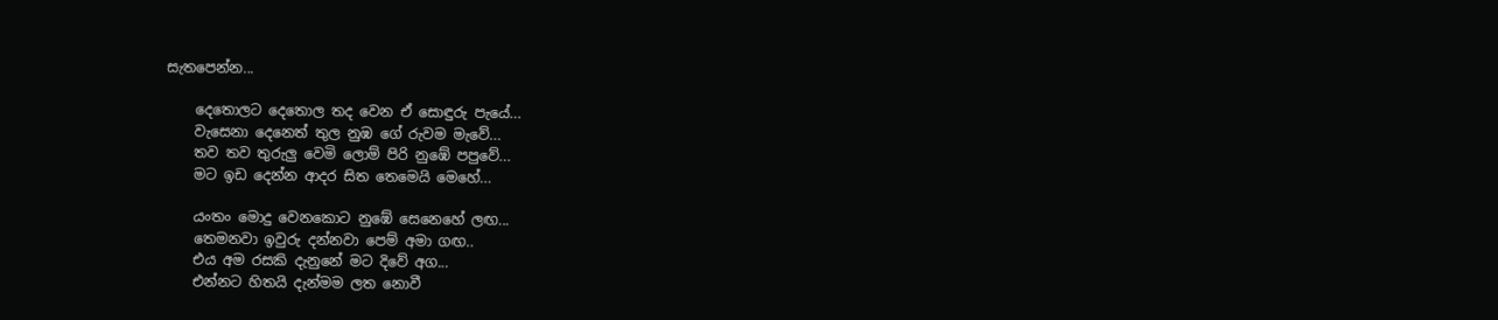සැතපෙන්න...

    දෙතොලට දෙතොල තද වෙන ඒ සොඳුරු පැයේ...
    වැසෙනා දෙනෙත් තුල නුඹ ගේ රුවම මැවේ...
    තව තව තුරුලු වෙමි ලොම් පිරි නුඹේ පපුවේ...
    මට ඉඩ දෙන්න ආදර සිත තෙමෙයි මෙහේ...

    යංතං මොදු වෙනකොට නුඹේ සෙනෙහේ ලඟ...
    තෙමනවා ඉවුරු දන්නවා පෙම් අමා ගඟ..
    එය අම රසකි දැනුනේ මට දිවේ අග...
    එන්නට හිතයි දැන්මම ලත නොවී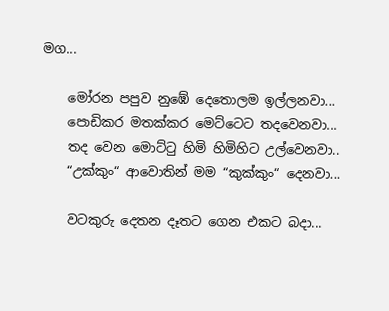මග...

    මෝරන පපුව නුඹේ දෙතොලම ඉල්ලනවා...
    පොඩිකර මතක්කර මෙට්ටෙට තදවෙනවා...
    තද වෙන මොට්ටු හිමි හිමිහිට උල්වෙනවා..
    “උක්කුං“ ආවොතින් මම “කුක්කුං“ දෙනවා...

    වටකුරු දෙතන දෑතට ගෙන එකට බදා...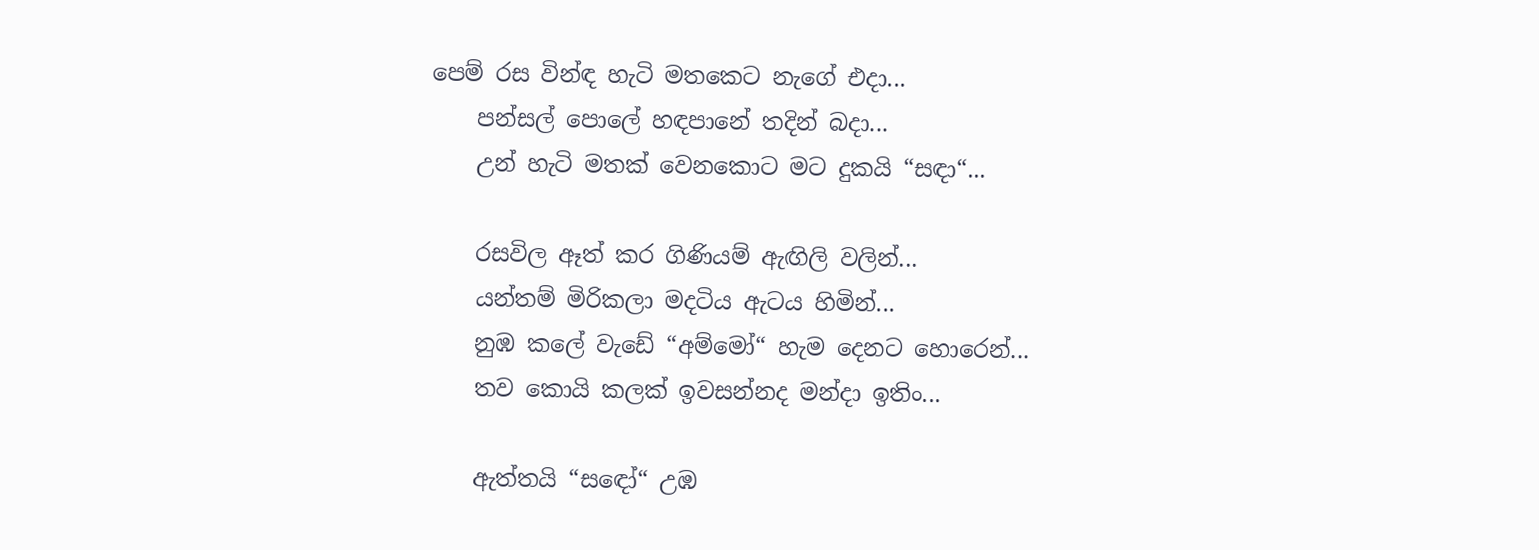පෙම් රස වින්ඳ හැටි මතකෙට නැගේ එදා...
    පන්සල් පොලේ හඳපානේ තදින් බදා...
    උන් හැටි මතක් වෙනකොට මට දුකයි “සඳා“...

    රසවිල ඈත් කර ගිණියම් ඇඟිලි වලින්...
    යන්තම් මිරිකලා මදටිය ඇටය හිමින්...
    නුඹ කලේ වැඩේ “අම්මෝ“ හැම දෙනට හොරෙන්...
    තව කොයි කලක් ඉවසන්නද මන්දා ඉතිං...

    ඇත්තයි “සඳෝ“ උඹ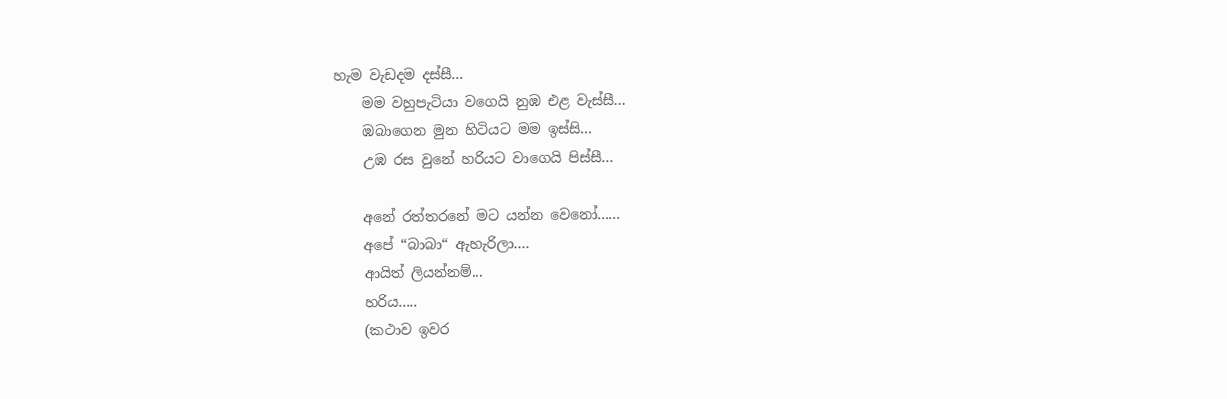හැම වැඩදම දස්සී...
    මම වහුපැටියා වගෙයි නුඹ එළ වැස්සී...
    ඹබාගෙන මුන හිටියට මම ඉස්සි...
    උඹ රස වුනේ හරියට වාගෙයි පිස්සී...

    අනේ රත්තරනේ මට යන්න වෙනෝ......
    අපේ “බාබා“ ඇහැරිලා....
    ආයිත් ලියන්නම්...
    හරිය.....
    (කථාව ඉවර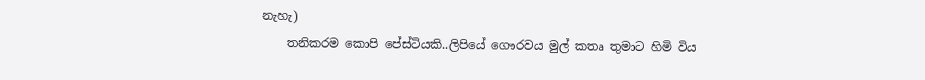නැහැ)
    තනිකරම කොපි පේස්ටියකි..ලිපියේ ගෞරවය මුල් කතෘ තුමාට හිමි විය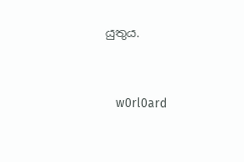යුතුය.


    w0rl0ard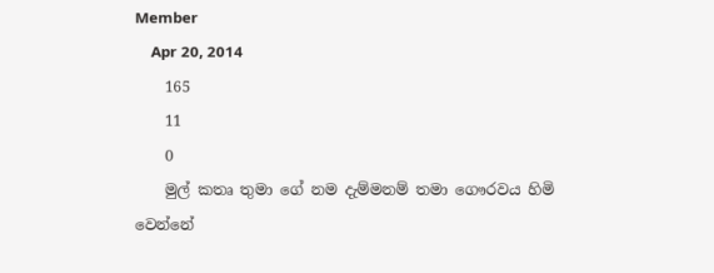Member
    Apr 20, 2014
    165
    11
    0
    මුල් කතෘ තුමා ගේ නම දැම්මනම් තමා ගෞරවය හිමි වෙන්නේ